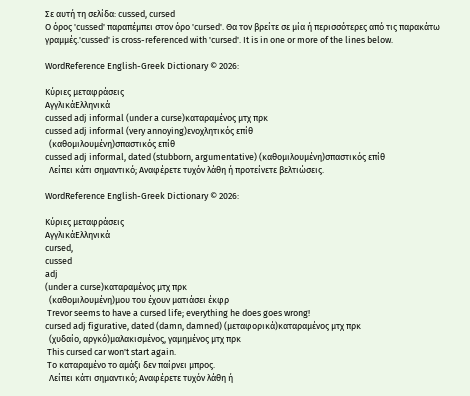Σε αυτή τη σελίδα: cussed, cursed
Ο όρος 'cussed' παραπέμπει στον όρο 'cursed'. Θα τον βρείτε σε μία ή περισσότερες από τις παρακάτω γραμμές.'cussed' is cross-referenced with 'cursed'. It is in one or more of the lines below.

WordReference English-Greek Dictionary © 2026:

Κύριες μεταφράσεις
ΑγγλικάΕλληνικά
cussed adj informal (under a curse)καταραμένος μτχ πρκ
cussed adj informal (very annoying)ενοχλητικός επίθ
  (καθομιλουμένη)σπαστικός επίθ
cussed adj informal, dated (stubborn, argumentative) (καθομιλουμένη)σπαστικός επίθ
  Λείπει κάτι σημαντικό; Αναφέρετε τυχόν λάθη ή προτείνετε βελτιώσεις.

WordReference English-Greek Dictionary © 2026:

Κύριες μεταφράσεις
ΑγγλικάΕλληνικά
cursed,
cussed
adj
(under a curse)καταραμένος μτχ πρκ
  (καθομιλουμένη)μου του έχουν ματιάσει έκφρ
 Trevor seems to have a cursed life; everything he does goes wrong!
cursed adj figurative, dated (damn, damned) (μεταφορικά)καταραμένος μτχ πρκ
  (χυδαίο, αργκό)μαλακισμένος, γαμημένος μτχ πρκ
 This cursed car won't start again.
 Το καταραμένο το αμάξι δεν παίρνει μπρος.
  Λείπει κάτι σημαντικό; Αναφέρετε τυχόν λάθη ή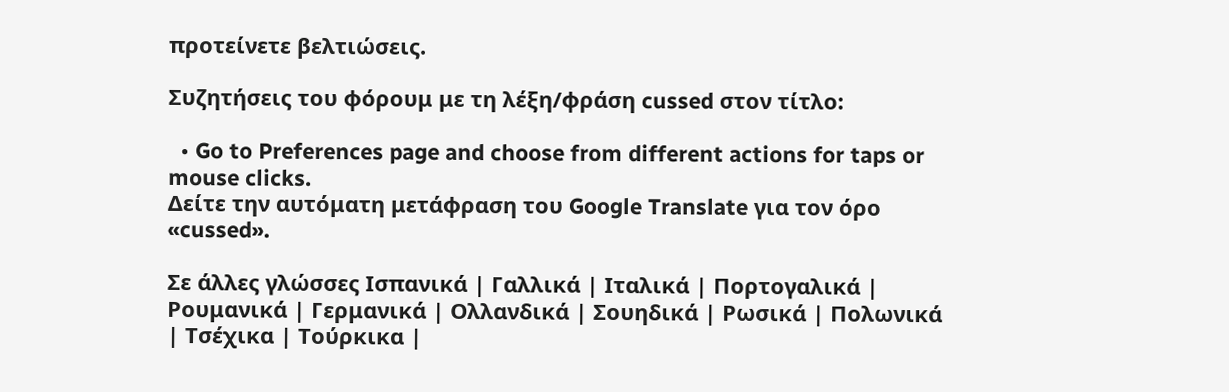προτείνετε βελτιώσεις.

Συζητήσεις του φόρουμ με τη λέξη/φράση cussed στον τίτλο:

  • Go to Preferences page and choose from different actions for taps or mouse clicks.
Δείτε την αυτόματη μετάφραση του Google Translate για τον όρο «cussed».

Σε άλλες γλώσσες Ισπανικά | Γαλλικά | Ιταλικά | Πορτογαλικά | Ρουμανικά | Γερμανικά | Ολλανδικά | Σουηδικά | Ρωσικά | Πολωνικά | Τσέχικα | Τούρκικα |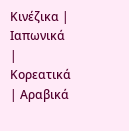Κινέζικα | Ιαπωνικά | Κορεατικά | Αραβικά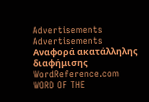Advertisements
Advertisements
Αναφορά ακατάλληλης διαφήμισης
WordReference.com
WORD OF THE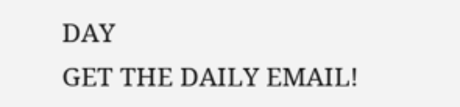DAY
GET THE DAILY EMAIL!